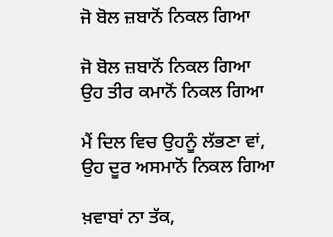ਜੋ ਬੋਲ ਜ਼ਬਾਨੋਂ ਨਿਕਲ ਗਿਆ

ਜੋ ਬੋਲ ਜ਼ਬਾਨੋਂ ਨਿਕਲ ਗਿਆ
ਉਹ ਤੀਰ ਕਮਾਨੋਂ ਨਿਕਲ ਗਿਆ

ਮੈਂ ਦਿਲ ਵਿਚ ਉਹਨੂੰ ਲੱਭਣਾ ਵਾਂ,
ਉਹ ਦੂਰ ਅਸਮਾਨੋਂ ਨਿਕਲ ਗਿਆ

ਖ਼ਵਾਬਾਂ ਨਾ ਤੱਕ,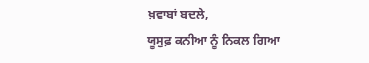ਖ਼ਵਾਬਾਂ ਬਦਲੇ,
ਯੂਸੁਫ਼ ਕਨੀਆ ਨੂੰ ਨਿਕਲ ਗਿਆ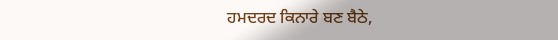ਹਮਦਰਦ ਕਿਨਾਰੇ ਬਣ ਬੈਠੇ,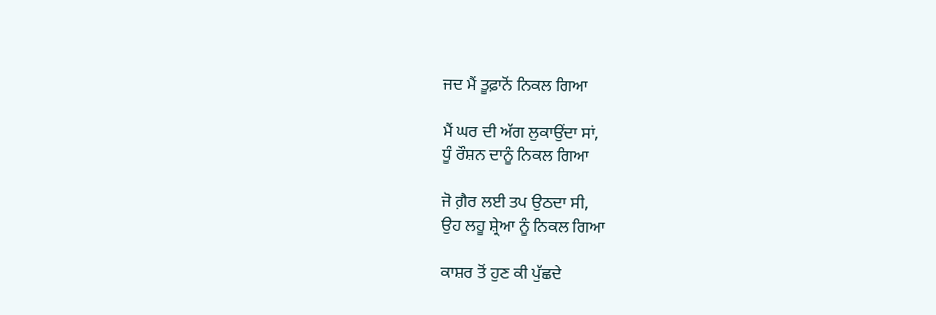ਜਦ ਮੈਂ ਤੂਫ਼ਾਨੋਂ ਨਿਕਲ ਗਿਆ

ਮੈਂ ਘਰ ਦੀ ਅੱਗ ਲੁਕਾਉਂਦਾ ਸਾਂ,
ਧੂੰ ਰੌਸ਼ਨ ਦਾਨੂੰ ਨਿਕਲ ਗਿਆ

ਜੋ ਗ਼ੈਰ ਲਈ ਤਪ ਉਠਦਾ ਸੀ,
ਉਹ ਲਹੂ ਸ਼੍ਰੇਆ ਨੂੰ ਨਿਕਲ ਗਿਆ

ਕਾਸ਼ਰ ਤੋਂ ਹੁਣ ਕੀ ਪੁੱਛਦੇ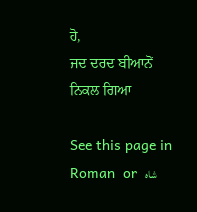ਹੋ,
ਜਦ ਦਰਦ ਬੀਆਨੋਂ ਨਿਕਲ ਗਿਆ

See this page in  Roman  or  شاہ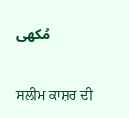مُکھی

ਸਲੀਮ ਕਾਸ਼ਰ ਦੀ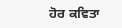ਹੋਰ ਕਵਿਤਾ